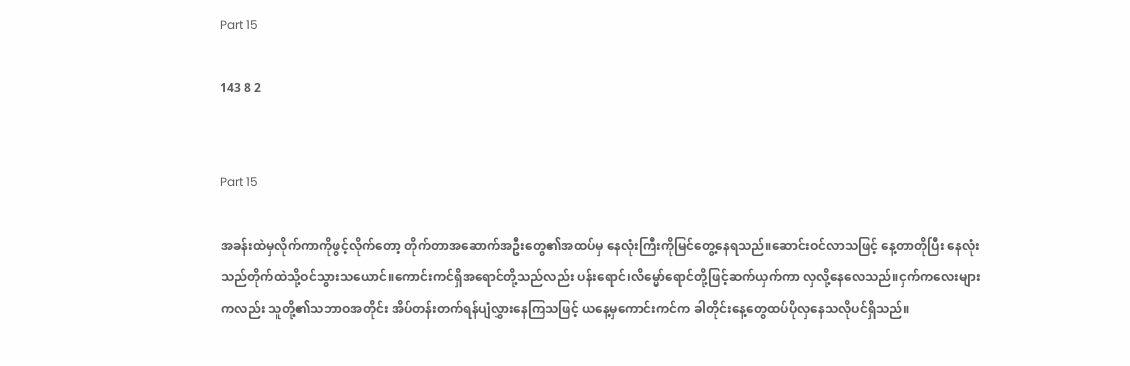Part 15

143 8 2


Part 15

အခန်းထဲမှလိုက်ကာကိုဖွင့်လိုက်တော့ တိုက်တာအဆောက်အဦးတွေ၏အထပ်မှ နေလုံးကြီးကိုမြင်တွေ့နေရသည်။ဆောင်းဝင်လာသဖြင့် နေ့တာတိုပြီး နေလုံးသည်တိုက်ထဲသို့ဝင်သွားသယောင်။ကောင်းကင်ရှိအရောင်တို့သည်လည်း ပန်းရောင်၊လိမ္မော်ရောင်တို့ဖြင့်ဆက်ယှက်ကာ လှလို့နေလေသည်။ငှက်ကလေးများကလည်း သူတို့၏သဘာဝအတိုင်း အိပ်တန်းတက်ရန်ပျံလွှားနေကြသဖြင့် ယနေ့မှကောင်းကင်က ခါတိုင်းနေ့တွေထပ်ပိုလှနေသလိုပင်ရှိသည်။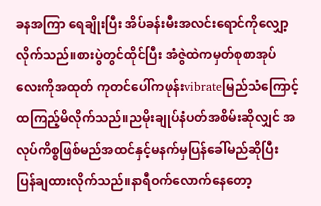ခနအကြာ ရေချိုးပြီး အိပ်ခန်းမီးအလင်းရောင်ကိုလျှော့လိုက်သည်။စားပွဲတွင်ထိုင်ပြီး အံဇွဲထဲကမှတ်စုစာအုပ်လေးကိုအထုတ် ကုတင်ပေါ်ကဖုန်းvibrateမြည်သံကြောင့် ထကြည့်မိလိုက်သည်။ညမိုးချုပ်နံပတ်အစိမ်းဆိုလျှင် အလုပ်ကိစ္စဖြစ်မည်အထင်နှင့်မနက်မှပြန်ခေါ်မည်ဆိုပြီး ပြန်ချထားလိုက်သည်။နာရီဝက်လောက်နေတော့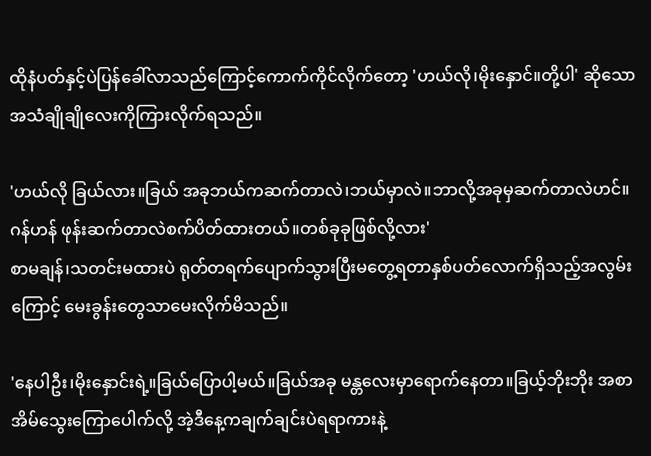ထိုနံပတ်နှင့်ပဲပြန်ခေါ်လာသည်ကြောင့်ကောက်ကိုင်လိုက်တော့ 'ဟယ်လို၊မိုးနှောင်။တို့ပါ' ဆိုသောအသံချိုချိုလေးကိုကြားလိုက်ရသည်။

'ဟယ်လို ခြယ်လား။ခြယ် အခုဘယ်ကဆက်တာလဲ၊ဘယ်မှာလဲ။ဘာလို့အခုမှဆက်တာလဲဟင်။ဂန်ဟန် ဖုန်းဆက်တာလဲစက်ပိတ်ထားတယ်။တစ်ခုခုဖြစ်လို့လား'
စာမချန်၊သတင်းမထားပဲ ရုတ်တရက်ပျောက်သွားပြီးမတွေ့ရတာနှစ်ပတ်လောက်ရှိသည့်အလွမ်းကြောင့် မေးခွန်းတွေသာမေးလိုက်မိသည်။

'နေပါဦး၊မိုးနှောင်းရဲ့။ခြယ်ပြောပါ့မယ်။ခြယ်အခု မန္တလေးမှာရောက်နေတာ။ခြယ့်ဘိုးဘိုး အစာအိမ်သွေးကြောပေါက်လို့ အဲ့ဒီနေ့ကချက်ချင်းပဲရရာကားနဲ့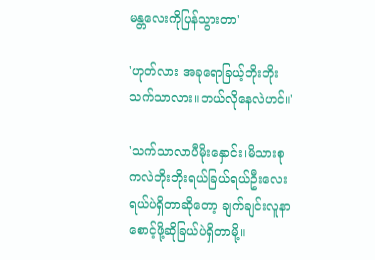မန္တလေးကိုပြန်သွားတာ'

'ဟုတ်လား အခုရောခြယ့်ဘိုးဘိုးသက်သာလား။ဘယ်လိုနေလဲဟင်။'

'သက်သာလာပီမိုးနှောင်း၊မိသားစုကလဲဘိုးဘိုးရယ်ခြယ်ရယ်ဦးလေးရယ်ပဲရှိတာဆိုတော့ ချက်ချင်းလူနာစောင့်ဖို့ဆိုခြယ်ပဲရှိတာမို့။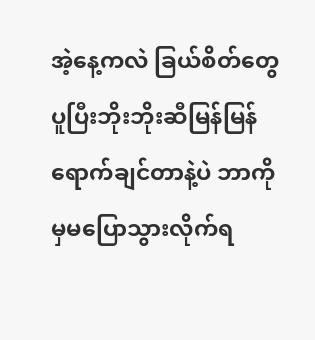အဲ့နေ့ကလဲ ခြယ်စိတ်တွေပူပြီးဘိုးဘိုးဆီမြန်မြန်ရောက်ချင်တာနဲ့ပဲ ဘာကိုမှမပြောသွားလိုက်ရ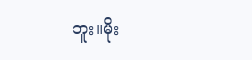ဘူး။မိုး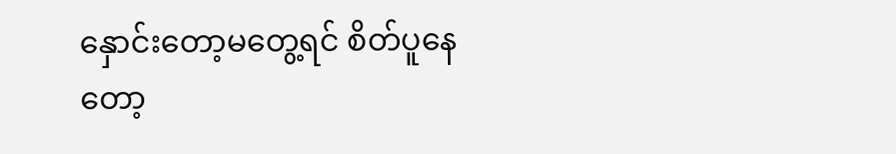နှောင်းတော့မတွေ့ရင် စိတ်ပူနေတော့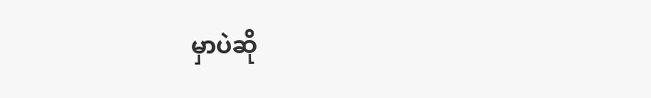မှာပဲဆို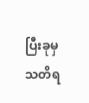ပြီးခုမှသတိရ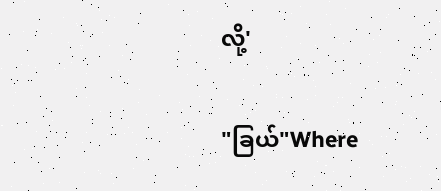လို့'

"ခြယ်"Where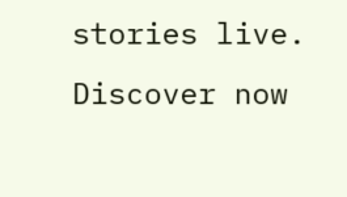stories live. Discover now